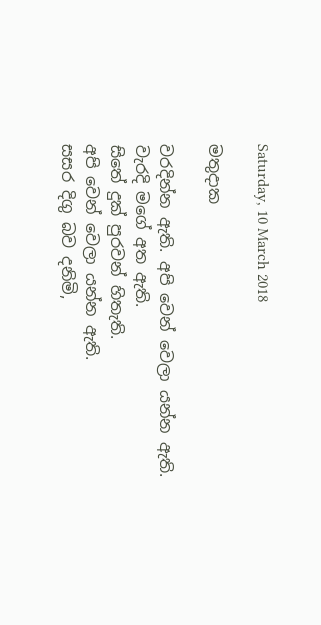Saturday, 10 March 2018

මතුදාක

වරදින්න ඇති. අපි වෙන් වෙලා යන්න ඇති.
වැරදි මගේ අත ඇති.
සිතේ දුක් පුරවන් හිතැති.
අපි වෙන් වෙලා යන්න ඇති.
සසර දිගු බව දනිමි,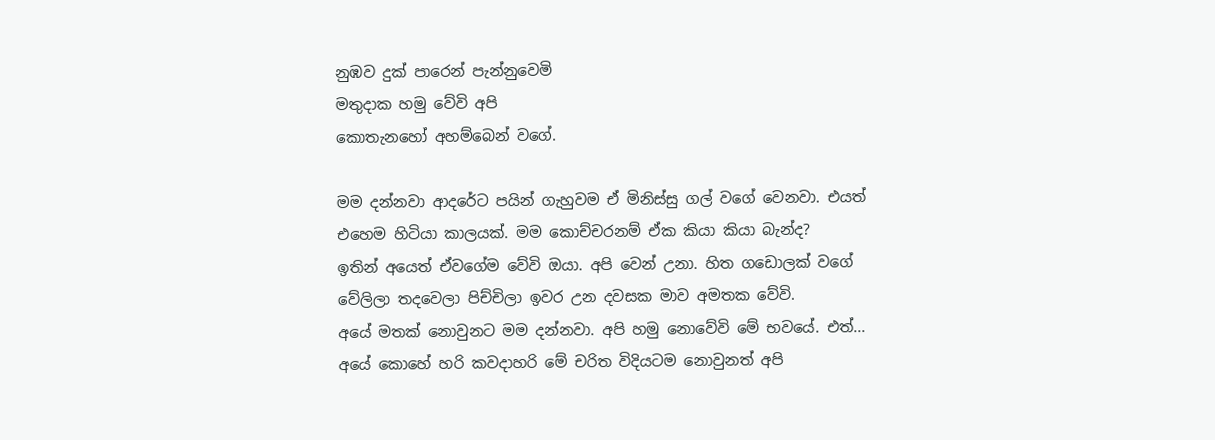නුඹව දුක් පාරෙන් පැන්නුවෙමි
මතුදාක හමු වේවි අපි
කොතැනහෝ අහම්බෙන් වගේ.

මම දන්නවා ආදරේට පයින් ගැහුවම ඒ මිනිස්සු ගල් වගේ වෙනවා. එයත් එහෙම හිටියා කාලයක්. මම කොච්චරනම් ඒක කියා කියා බැන්ද?
ඉතින් අයෙත් ඒවගේම වේවි ඔයා. අපි වෙන් උනා. හිත ගඩොලක් වගේ වේලිලා තදවෙලා පිච්චිලා ඉවර උන දවසක මාව අමතක වේවි.
අයේ මතක් නොවුනට මම දන්නවා. අපි හමු නොවේවි මේ භවයේ. එත්...
අයේ කොහේ හරි කවදාහරි මේ චරිත විදියටම නොවුනත් අපි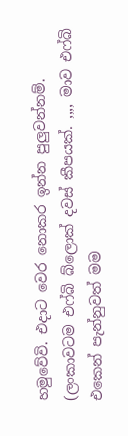හමුවේවි. එදාට වෙර නොකර ඉන්න පුලුවන්නම්.
(ලංකාවටම එෆ්බි බ්ලොක් දවස් කීපයක්. ,,,, මාව එෆ්බි එකෙන් පැන්නුවත් මම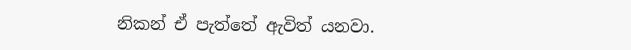නිකන් ඒ පැත්තේ ඇවිත් යනවා.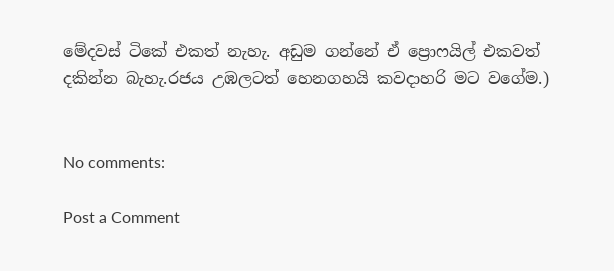මේදවස් ටිකේ එකත් නැහැ. අඩුම ගන්නේ ඒ ප්‍රොෆයිල් එකවත් දකින්න බැහැ.රජය උඹලටත් හෙනගහයි කවදාහරි මට වගේම.)


No comments:

Post a Comment